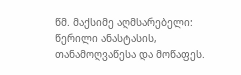წმ. მაქსიმე აღმსარებელი: წერილი ანასტასის, თანამოღვაწესა და მოწაფეს.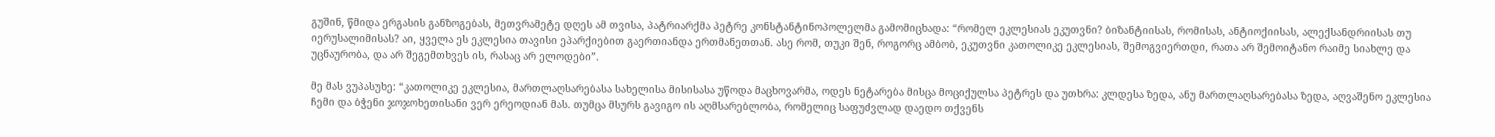გუშინ, წმიდა ერგასის განზოგებას, მეთვრამეტე დღეს ამ თვისა, პატრიარქმა პეტრე კონსტანტინოპოლელმა გამომიცხადა: “რომელ ეკლესიას ეკუთვნი? ბიზანტიისას, რომისას, ანტიოქიისას, ალექსანდრიისას თუ იერუსალიმისას? აი, ყველა ეს ეკლესია თავისი ეპარქიებით გაერთიანდა ერთმანეთთან. ასე რომ, თუკი შენ, როგორც ამბობ, ეკუთვნი კათოლიკე ეკლესიას, შემოგვიერთდი, რათა არ შემოიტანო რაიმე სიახლე და უცნაურობა, და არ შეგემთხვეს ის, რასაც არ ელოდები”.

მე მას ვუპასუხე: “კათოლიკე ეკლესია, მართლაღსარებასა სახელისა მისისასა უწოდა მაცხოვარმა, ოდეს ნეტარება მისცა მოციქულსა პეტრეს და უთხრა: კლდესა ზედა, ანუ მართლაღსარებასა ზედა, აღვაშენო ეკლესია ჩემი და ბჭენი ჯოჯოხეთისანი ვერ ერეოდიან მას. თუმცა მსურს გავიგო ის აღმსარებლობა, რომელიც საფუძვლად დაედო თქვენს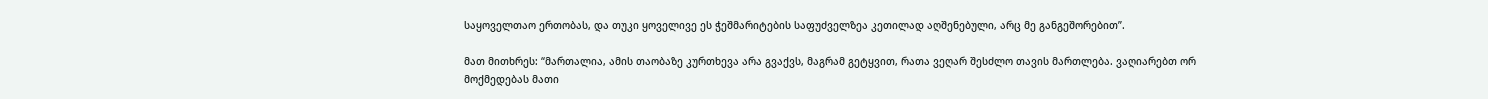საყოველთაო ერთობას, და თუკი ყოველივე ეს ჭეშმარიტების საფუძველზეა კეთილად აღშენებული, არც მე განგეშორებით”.

მათ მითხრეს: “მართალია, ამის თაობაზე კურთხევა არა გვაქვს, მაგრამ გეტყვით, რათა ვეღარ შესძლო თავის მართლება. ვაღიარებთ ორ მოქმედებას მათი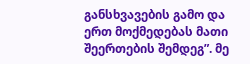განსხვავების გამო და ერთ მოქმედებას მათი შეერთების შემდეგ”. მე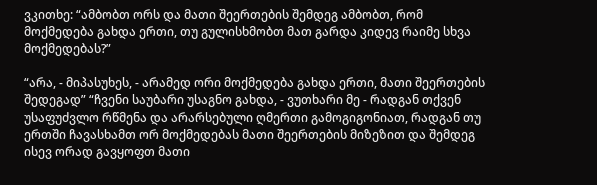ვკითხე: “ამბობთ ორს და მათი შეერთების შემდეგ ამბობთ, რომ მოქმედება გახდა ერთი, თუ გულისხმობთ მათ გარდა კიდევ რაიმე სხვა მოქმედებას?”

“არა, - მიპასუხეს, - არამედ ორი მოქმედება გახდა ერთი, მათი შეერთების შედეგად” “ჩვენი საუბარი უსაგნო გახდა, - ვუთხარი მე - რადგან თქვენ უსაფუძვლო რწმენა და არარსებული ღმერთი გამოგიგონიათ, რადგან თუ ერთში ჩავასხამთ ორ მოქმედებას მათი შეერთების მიზეზით და შემდეგ ისევ ორად გავყოფთ მათი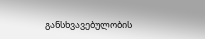განსხვავებულობის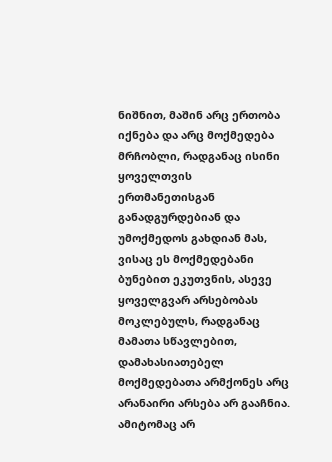ნიშნით, მაშინ არც ერთობა იქნება და არც მოქმედება მრჩობლი, რადგანაც ისინი ყოველთვის ერთმანეთისგან განადგურდებიან და უმოქმედოს გახდიან მას, ვისაც ეს მოქმედებანი ბუნებით ეკუთვნის, ასევე ყოველგვარ არსებობას მოკლებულს, რადგანაც მამათა სწავლებით, დამახასიათებელ მოქმედებათა არმქონეს არც არანაირი არსება არ გააჩნია. ამიტომაც არ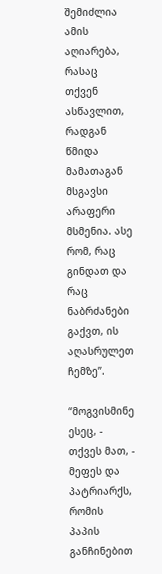შემიძლია ამის აღიარება, რასაც თქვენ ასწავლით, რადგან წმიდა მამათაგან მსგავსი არაფერი მსმენია. ასე რომ, რაც გინდათ და რაც ნაბრძანები გაქვთ, ის აღასრულეთ ჩემზე”.

“მოგვისმინე ესეც, - თქვეს მათ, - მეფეს და პატრიარქს, რომის პაპის განჩინებით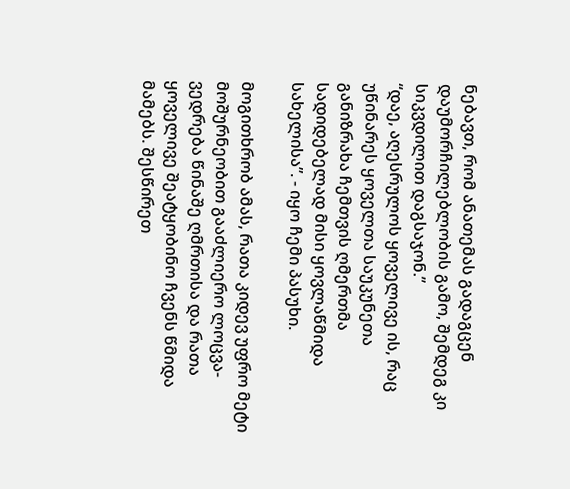ნებავთ, რომ ანათემას გადაგცენ დაუმორჩილებლობის გამო, შემდეგ კი სიკვდილით დაგსაჯონ.”
“დაე, აღესრულოს ყოველივე ის, რაც უწინარეს ყოველთა საუკუნეთა განიზრახა ჩემთვის ღმერთმა სადიდებელად მისი ყოვლაწმიდა სახელისა”. - იყო ჩემი პასუხი.

მოგითხრობ ამას, რათა კიდევ უფრო მეტი მოშურნეობით გააძლიერო ლოცვა-ვედრება წინაშე ღმრთისა და რათა ყოველივე შეატყობინო ჩვენს წმიდა მამებს. შესწირეთ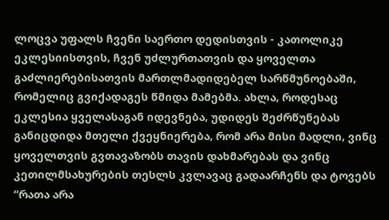ლოცვა უფალს ჩვენი საერთო დედისთვის - კათოლიკე ეკლესიისთვის, ჩვენ უძლურთათვის და ყოველთა გაძლიერებისათვის მართლმადიდებელ სარწმუნოებაში, რომელიც გვიქადაგეს წმიდა მამებმა. ახლა, როდესაც ეკლესია ყველასაგან იდევნება, უდიდეს შეძრწუნებას განიცდიდა მთელი ქვეყნიერება, რომ არა მისი მადლი, ვინც ყოველთვის გვთავაზობს თავის დახმარებას და ვინც კეთილმსახურების თესლს კვლავაც გადაარჩენს და ტოვებს “რათა არა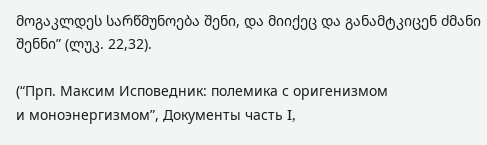მოგაკლდეს სარწმუნოება შენი, და მიიქეც და განამტკიცენ ძმანი შენნი” (ლუკ. 22,32).

(“Прп. Максим Исповедник: полемика с оригенизмом
и моноэнергизмом”, Документы часть I,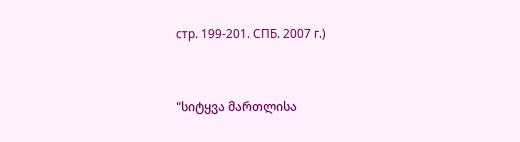стр. 199-201. СПБ. 2007 г.)


"სიტყვა მართლისა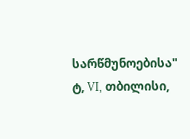სარწმუნოებისა" ტ, VI, თბილისი,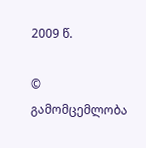2009 წ.

© გამომცემლობა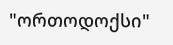"ორთოდოქსი"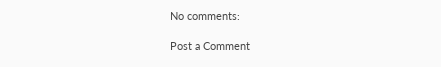No comments:

Post a Comment